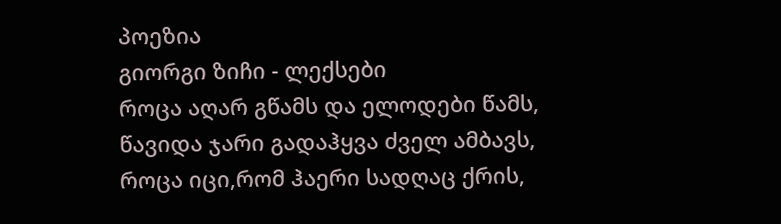პოეზია
გიორგი ზიჩი - ლექსები
როცა აღარ გწამს და ელოდები წამს, წავიდა ჯარი გადაჰყვა ძველ ამბავს, როცა იცი,რომ ჰაერი სადღაც ქრის,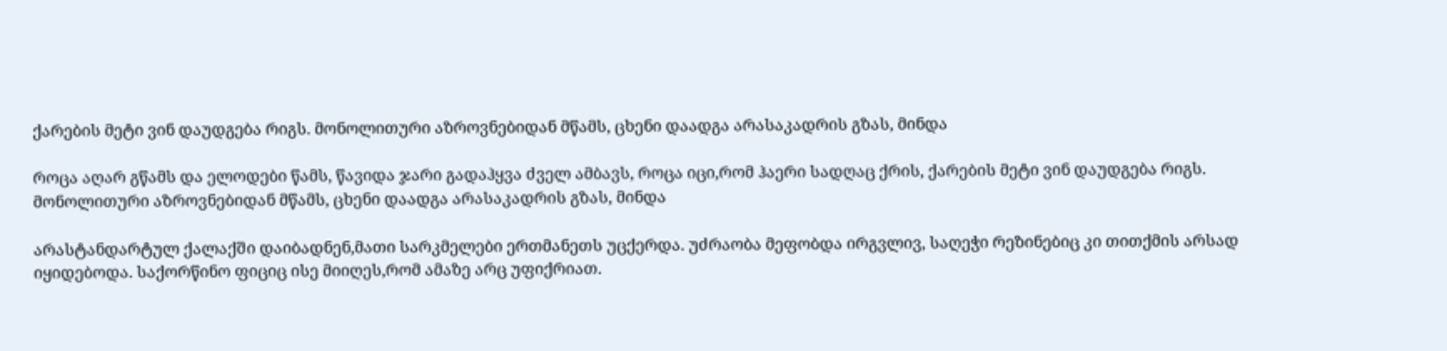ქარების მეტი ვინ დაუდგება რიგს. მონოლითური აზროვნებიდან მწამს, ცხენი დაადგა არასაკადრის გზას, მინდა

როცა აღარ გწამს და ელოდები წამს, წავიდა ჯარი გადაჰყვა ძველ ამბავს, როცა იცი,რომ ჰაერი სადღაც ქრის, ქარების მეტი ვინ დაუდგება რიგს. მონოლითური აზროვნებიდან მწამს, ცხენი დაადგა არასაკადრის გზას, მინდა

არასტანდარტულ ქალაქში დაიბადნენ,მათი სარკმელები ერთმანეთს უცქერდა. უძრაობა მეფობდა ირგვლივ, საღეჭი რეზინებიც კი თითქმის არსად იყიდებოდა. საქორწინო ფიციც ისე მიიღეს,რომ ამაზე არც უფიქრიათ.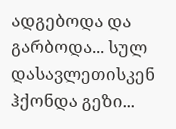ადგებოდა და გარბოდა... სულ დასავლეთისკენ ჰქონდა გეზი...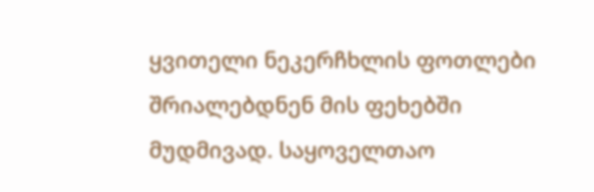ყვითელი ნეკერჩხლის ფოთლები შრიალებდნენ მის ფეხებში მუდმივად. საყოველთაო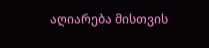აღიარება მისთვის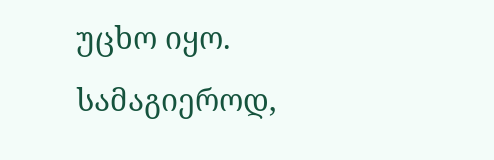უცხო იყო. სამაგიეროდ,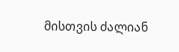მისთვის ძალიან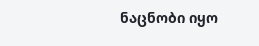ნაცნობი იყო